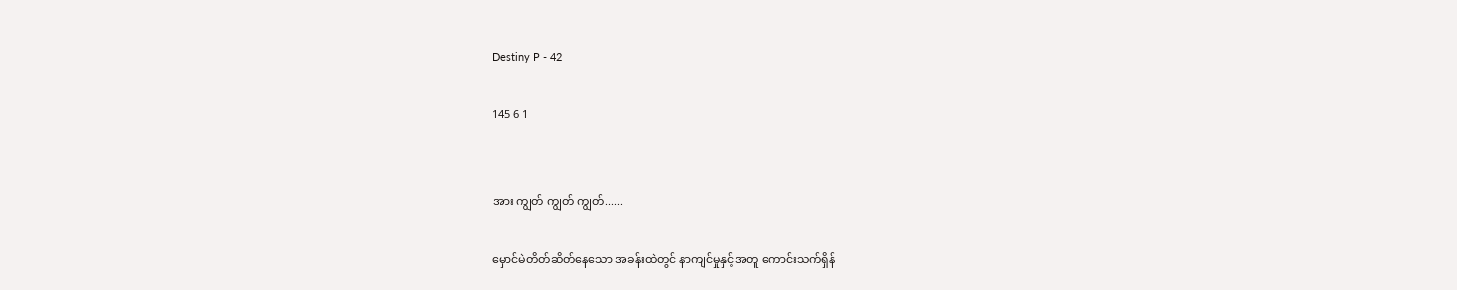Destiny P - 42

145 6 1


အား ကျွတ် ကျွတ် ကျွတ်......

မှောင်မဲတိတ်ဆိတ်နေသော အခန်းထဲတွင် နာကျင်မှုနှင့်အတူ ကောင်းသက်ရှိန်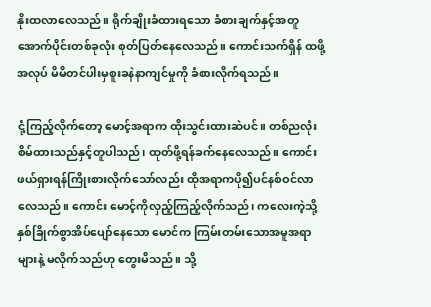နိုးထလာလေသည်။ ရိုက်ချိုးခံထားရသော ခံစားချက်နှင့်အတူ အောက်ပိုင်းတစ်ခုလုံး စုတ်ပြတ်‌နေလေသည်။ ကောင်းသက်ရှိန် ထဖို့အလုပ် မိမိတင်ပါးမှစူးခနဲနာကျင်မှုကို ခံစားလိုက်ရသည်။

ငုံ့ကြည့်လိုက်တော့ မောင့်အရာက ထိုးသွင်းထားဆဲပင်။ တစ်ညလုံးစိမ်ထားသည်နှင့်တူပါသည်၊ ထုတ်ဖို့ရန်ခက်နေလေသည်။ ကောင်း ဖယ်ရှားရန်ကြိုးစားလိုက်သော်လည်း ထိုအရာကပို၍ပင်နစ်ဝင်လာလေသည်။ ‌ကောင်း မောင့်ကိုလှည့်ကြည့်လိုက်သည်၊ ကလေးကဲ့သို့နှစ်ခြိုက်‌စွာအိပ်ပျော်နေသော‌ မောင်က ကြမ်းတမ်းသောအမူအရာများနဲ့ မလိုက်သည်ဟု တွေးမိသည်။ သို့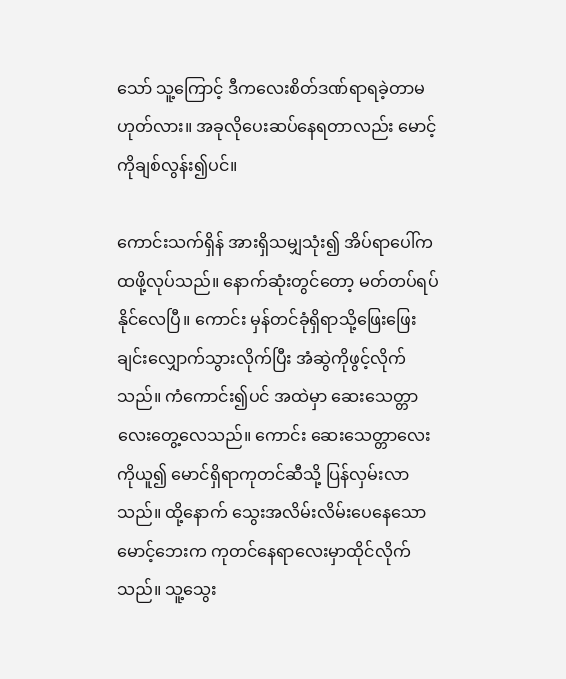သော် သူ့ကြောင့် ဒီကလေးစိတ်ဒဏ်ရာရခဲ့တာမဟုတ်လား။ အခုလိုပေးဆပ်နေရတာလည်း မောင့်ကိုချစ်လွန်း၍ပင်။

ကောင်းသက်ရှိန် အားရှိသမျှသုံး၍ အိပ်ရာပေါ်က ထဖို့လုပ်သည်။ နောက်ဆုံး‌တွင်တော့ မတ်တပ်ရပ်နိုင်လေပြီ။ ကောင်း မှန်တင်ခုံရှိရာသို့ဖြေးဖြေးချင်းလျှောက်သွားလိုက်ပြီး အံဆွဲကိုဖွင့်လိုက်သည်။ ကံကောင်း၍ပင် အထဲမှာ ဆေးသေတ္တာ လေးတွေ့လေသည်။ ကောင်း ဆေးသေတ္တာလေးကိုယူ၍ မောင်ရှိရာကုတင်ဆီသို့ ပြန်လှမ်းလာသည်။ ထို့နောက် သွေးအလိမ်းလိမ်းပေနေသော မောင့်ဘေးက ကုတင်နေရာလေးမှာထိုင်လိုက်သည်။ ‌သူ့သွေး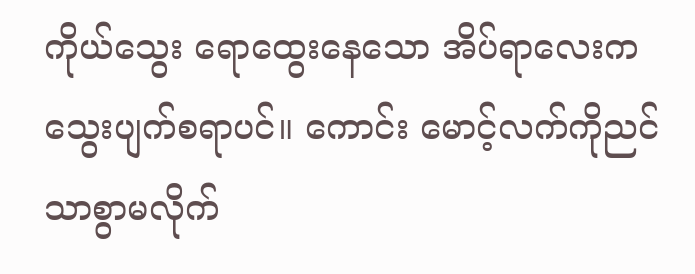ကိုယ်သွေး ရောထွေးနေသော အိပ်ရာလေးကသွေးပျက်စရာပင်။ ကောင်း မောင့်လက်ကိုညင်သာစွာမလိုက်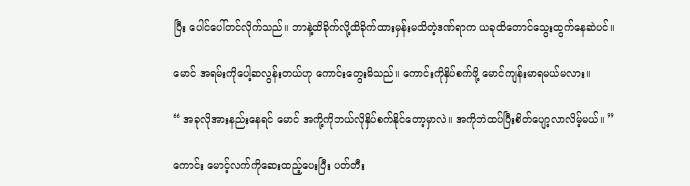ပြီး ပေါင်ပေါ်တင်လိုက်သည်။ ဘာနဲ့ထိခိုက်လို့ထိခိုက်ထားမှန်းမသိတဲ့ဒဏ်ရာက ယခုထိတောင်သွေးထွက်နေဆဲပင်။

မောင် အရမ်းကိုပေါ့ဆလွန်းတယ်ဟု ကောင်းတွေးမိသည်။ ကောင်းကိုနှိပ်စက်ဖို့ မောင်ကျန်းမာရမယ်မလား။

“ အခုလိုအားနည်းနေရင် ‌မောင် အကို့ကိုဘယ်လိုနှိပ်စက်နိုင်တော့မှာလဲ။ အကိုဘဲထပ်ပြီးစိတ်ပျော့‌လာလိမ့်မယ်။ ”

ကောင်း မောင့်လက်ကိုဆေးထည့်ပေးပြီး ပတ်တီး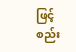ဖြင့်စည်း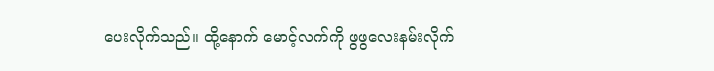ပေးလိုက်သည်။ ထို့နောက် မောင့်လက်ကို ဖွဖွလေးနမ်းလိုက်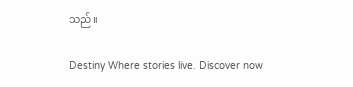သည်။

Destiny Where stories live. Discover now